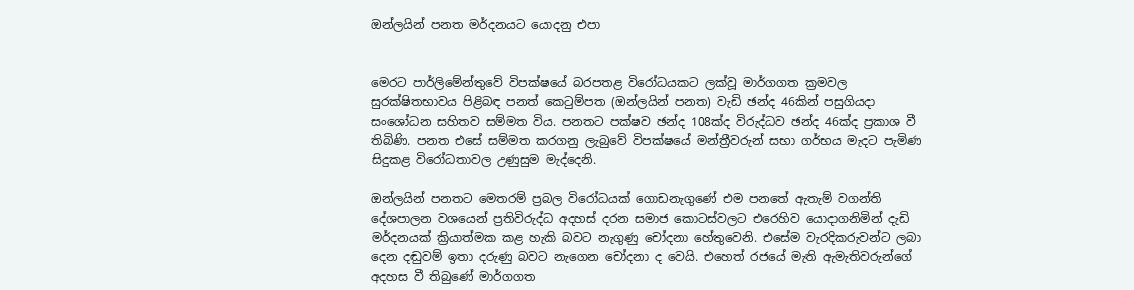ඔන්ලයින් පනත මර්දනයට යොදනු එපා


මෙරට පාර්ලිමේන්තුවේ විපක්ෂයේ බරපතළ විරෝධයකට ලක්වූ මාර්ගගත ක්‍රමවල සුරක්ෂිතභාවය පිළිබඳ පනත් කෙටුම්පත (ඔන්ලයින් පනත) වැඩි ඡන්ද 46කින් පසුගියදා සංශෝධන සහිතව සම්මත විය. පනතට පක්ෂව ඡන්ද 108ක්ද විරුද්ධව ඡන්ද 46ක්ද ප්‍රකාශ වී තිබිණි. පනත එසේ සම්මත කරගනු ලැබුවේ විපක්ෂයේ මන්ත්‍රීවරුන් සභා ගර්භය මැදට පැමිණ සිදුකළ විරෝධතාවල උණුසුම මැද්දෙනි.

ඔන්ලයින් පනතට මෙතරම් ප්‍රබල විරෝධයක් ගොඩනැගුණේ එම පනතේ ඇතැම් වගන්ති දේශපාලන වශයෙන් ප්‍රතිවිරුද්ධ අදහස් දරන සමාජ කොටස්වලට එරෙහිව යොදාගනිමින් දැඩි මර්දනයක් ක්‍රියාත්මක කළ හැකි බවට නැගුණු චෝදනා හේතුවෙනි. එසේම වැරදිකරුවන්ට ලබා දෙන දඬුවම් ඉතා දරුණු බවට නැගෙන චෝදනා ද වෙයි. එහෙත් රජයේ මැති ඇමැතිවරුන්ගේ අදහස වී තිබුණේ මාර්ගගත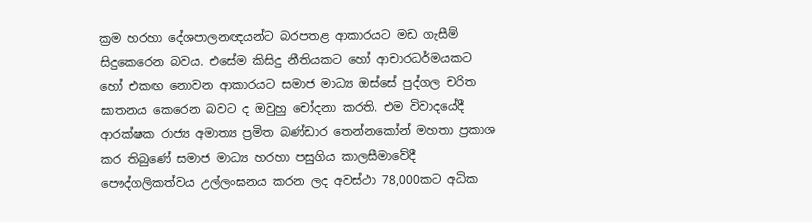ක්‍රම හරහා දේශපාලනඥයන්ට බරපතළ ආකාරයට මඩ ගැසීම් සිදුකෙරෙන බවය. එසේම කිසිදු නීතියකට හෝ ආචාරධර්මයකට හෝ එකඟ නොවන ආකාරයට සමාජ මාධ්‍ය ඔස්සේ පුද්ගල චරිත ඝාතනය කෙරෙන බවට ද ඔවුහු චෝදනා කරති. එම විවාදයේදී ආරක්ෂක රාජ්‍ය අමාත්‍ය ප්‍රමිත බණ්ඩාර තෙන්නකෝන් මහතා ප්‍රකාශ කර තිබුණේ සමාජ මාධ්‍ය හරහා පසුගිය කාලසීමාවේදී පෞද්ගලිකත්වය උල්ලංඝනය කරන ලද අවස්ථා 78,000කට අධික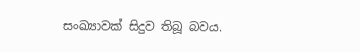සංඛ්‍යාවක් සිදුව තිබූ බවය.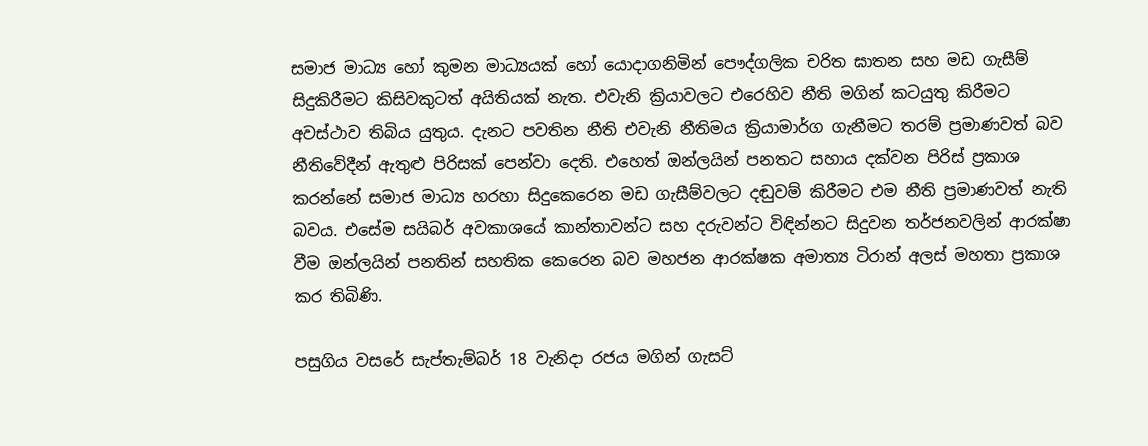සමාජ මාධ්‍ය හෝ කුමන මාධ්‍යයක් හෝ යොදාගනිමින් පෞද්ගලික චරිත ඝාතන සහ මඩ ගැසීම් සිදුකිරීමට කිසිවකුටත් අයිතියක් නැත. එවැනි ක්‍රියාවලට එරෙහිව නීති මගින් කටයුතු කිරීමට අවස්ථාව තිබිය යුතුය. දැනට පවතින නීති එවැනි නීතිමය ක්‍රියාමාර්ග ගැනීමට තරම් ප්‍රමාණවත් බව නීතිවේදීන් ඇතුළු පිරිසක් පෙන්වා දෙති. එහෙත් ඔන්ලයින් පනතට සහාය දක්වන පිරිස් ප්‍රකාශ කරන්නේ සමාජ මාධ්‍ය හරහා සිදුකෙරෙන මඩ ගැසීම්වලට දඬුවම් කිරීමට එම නීති ප්‍රමාණවත් නැති බවය. එසේම සයිබර් අවකාශයේ කාන්තාවන්ට සහ දරුවන්ට විඳින්නට සිදුවන තර්ජනවලින් ආරක්ෂා වීම ඔන්ලයින් පනතින් සහතික කෙරෙන බව මහජන ආරක්ෂක අමාත්‍ය ටිරාන් අලස් මහතා ප්‍රකාශ කර තිබිණි.

පසුගිය වසරේ සැප්තැම්බර් 18 වැනිදා රජය මගින් ගැසට්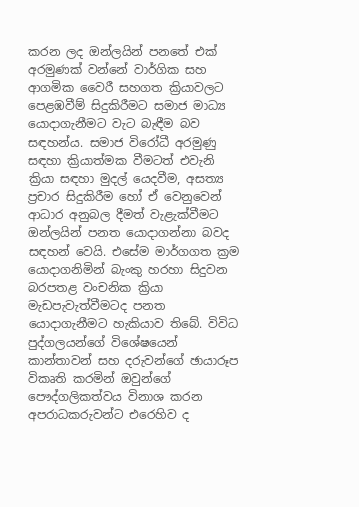කරන ලද ඔන්ලයින් පනතේ එක් අරමුණක් වන්නේ වාර්ගික සහ ආගමික වෛරී සහගත ක්‍රියාවලට පෙළඹවීම් සිදුකිරීමට සමාජ මාධ්‍ය යොදාගැනීමට වැට බැඳීම බව සඳහන්ය. සමාජ විරෝධී අරමුණු සඳහා ක්‍රියාත්මක වීමටත් එවැනි ක්‍රියා සඳහා මුදල් යෙදවීම, අසත්‍ය ප්‍රචාර සිදුකිරීම හෝ ඒ වෙනුවෙන් ආධාර අනුබල දීමත් වැළැක්වීමට ඔන්ලයින් පනත යොදාගන්නා බවද සඳහන් වෙයි. එසේම මාර්ගගත ක්‍රම යොදාගනිමින් බැංකු හරහා සිදුවන බරපතළ වංචනික ක්‍රියා මැඩපැවැත්වීමටද පනත යොදාගැනීමට හැකියාව තිබේ. විවිධ පුද්ගලයන්ගේ විශේෂයෙන් කාන්තාවන් සහ දරුවන්ගේ ඡායාරූප විකෘති කරමින් ඔවුන්ගේ පෞද්ගලිකත්වය විනාශ කරන අපරාධකරුවන්ට එරෙහිව ද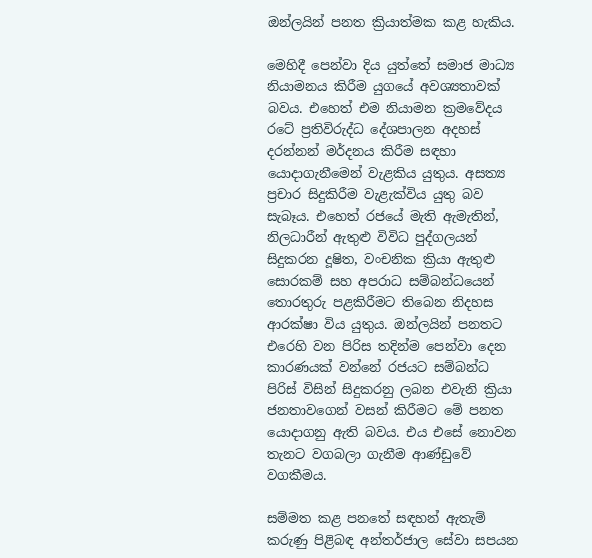ඔන්ලයින් පනත ක්‍රියාත්මක කළ හැකිය.

මෙහිදී පෙන්වා දිය යුත්තේ සමාජ මාධ්‍ය නියාමනය කිරීම යුගයේ අවශ්‍යතාවක් බවය. එහෙත් එම නියාමන ක්‍රමවේදය රටේ ප්‍රතිවිරුද්ධ දේශපාලන අදහස් දරන්නන් මර්දනය කිරීම සඳහා යොදාගැනීමෙන් වැළකිය යුතුය. අසත්‍ය ප්‍රචාර සිදුකිරීම වැළැක්විය යුතු බව සැබෑය. එහෙත් රජයේ මැති ඇමැතින්, නිලධාරීන් ඇතුළු විවිධ පුද්ගලයන් සිදුකරන දූෂිත, වංචනික ක්‍රියා ඇතුළු සොරකම් සහ අපරාධ සම්බන්ධයෙන් තොරතුරු පළකිරීමට තිබෙන නිදහස ආරක්ෂා විය යුතුය. ඔන්ලයින් පනතට එරෙහි වන පිරිස තදින්ම පෙන්වා දෙන කාරණයක් වන්නේ රජයට සම්බන්ධ පිරිස් විසින් සිදුකරනු ලබන එවැනි ක්‍රියා ජනතාවගෙන් වසන් කිරීමට මේ පනත යොදාගනු ඇති බවය. එය එසේ නොවන තැනට වගබලා ගැනීම ආණ්ඩුවේ වගකීමය.

සම්මත කළ පනතේ සඳහන් ඇතැම් කරුණු පිළිබඳ අන්තර්ජාල සේවා සපයන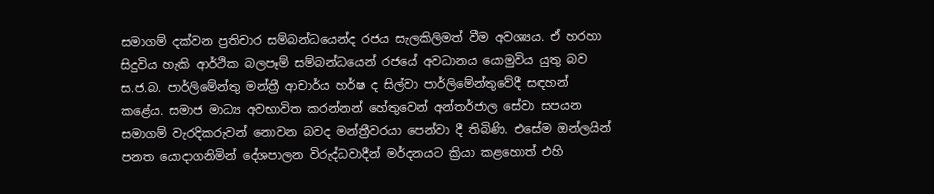සමාගම් දක්වන ප්‍රතිචාර සම්බන්ධයෙන්ද රජය සැලකිලිමත් වීම අවශ්‍යය. ඒ හරහා සිදුවිය හැකි ආර්ථික බලපෑම් සම්බන්ධයෙන් රජයේ අවධානය යොමුවිය යුතු බව ස.ජ.බ. පාර්ලිමේන්තු මන්ත්‍රී ආචාර්ය හර්ෂ ද සිල්වා පාර්ලිමේන්තුවේදී සඳහන් කළේය. සමාජ මාධ්‍ය අවභාවිත කරන්නන් හේතුවෙන් අන්තර්ජාල සේවා සපයන සමාගම් වැරදිකරුවන් නොවන බවද මන්ත්‍රීවරයා පෙන්වා දී තිබිණි. එසේම ඔන්ලයින් පනත යොදාගනිමින් දේශපාලන විරුද්ධවාදීන් මර්දනයට ක්‍රියා කළහොත් එහි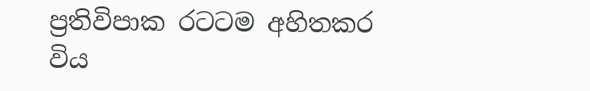ප්‍රතිවිපාක රටටම අහිතකර විය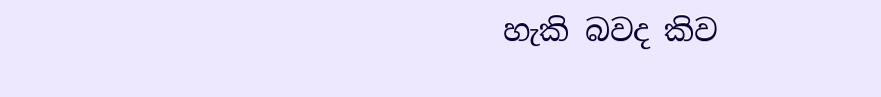හැකි බවද කිව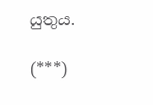යුතුය.

(***)